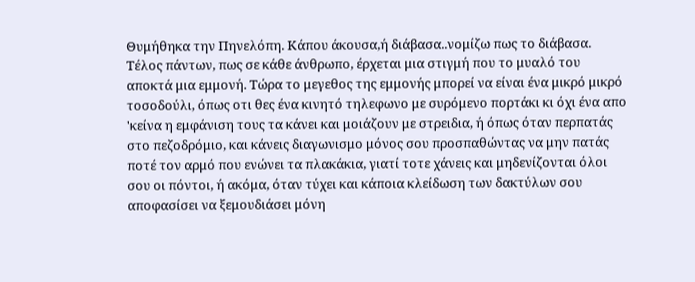Θυμήθηκα την Πηνελόπη. Κάπου άκουσα,ή διάβασα..νομίζω πως το διάβασα. Τέλος πάντων, πως σε κάθε άνθρωπο, έρχεται μια στιγμή που το μυαλό του αποκτά μια εμμονή. Τώρα το μεγεθος της εμμονής μπορεί να είναι ένα μικρό μικρό τοσοδούλι, όπως οτι θες ένα κινητό τηλεφωνο με συρόμενο πορτάκι κι όχι ένα απο 'κείνα η εμφάνιση τους τα κάνει και μοιάζουν με στρειδια, ή όπως όταν περπατάς στο πεζοδρόμιο, και κάνεις διαγωνισμο μόνος σου προσπαθώντας να μην πατάς ποτέ τον αρμό που ενώνει τα πλακάκια, γιατί τοτε χάνεις και μηδενίζονται όλοι σου οι πόντοι, ή ακόμα, όταν τύχει και κάποια κλείδωση των δακτύλων σου αποφασίσει να ξεμουδιάσει μόνη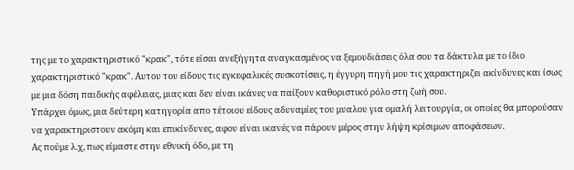της με το χαρακτηριστικό "κρακ", τότε είσαι ανεξήγητα αναγκασμένος να ξεμουδιάσεις όλα σου τα δάκτυλα με το ίδιο χαρακτηριστικό "κρακ". Αυτου του είδους τις εγκεφαλικές συσκοτίσεις, η έγγυρη πηγή μου τις χαρακτηριζει ακίνδυνες και ίσως με μια δόση παιδικής αφέλειας, μιας και δεν είναι ικάνες να παίξουν καθοριστικό ρόλο στη ζωή σου.
Υπάρχει όμως, μια δεύτερη κατηγορία απο τέτοιου είδους αδυναμίες του μυαλου για ομαλή λειτουργία, οι οποίες θα μπορούσαν να χαρακτηριστουν ακόμη και επικίνδυνες, αφου είναι ικανές να πάρουν μέρος στην λήψη κρίσιμων αποφάσεων.
Ας πούμε λ.χ, πως είμαστε στην εθνική όδο, με τη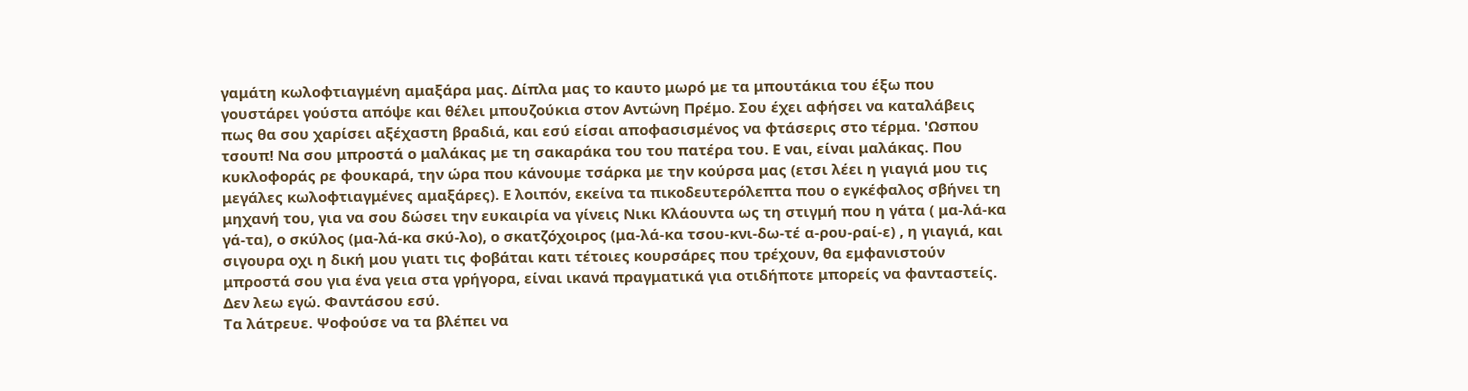γαμάτη κωλοφτιαγμένη αμαξάρα μας. Δίπλα μας το καυτο μωρό με τα μπουτάκια του έξω που γουστάρει γούστα απόψε και θέλει μπουζούκια στον Αντώνη Πρέμο. Σου έχει αφήσει να καταλάβεις πως θα σου χαρίσει αξέχαστη βραδιά, και εσύ είσαι αποφασισμένος να φτάσερις στο τέρμα. 'Ωσπου τσουπ! Να σου μπροστά ο μαλάκας με τη σακαράκα του του πατέρα του. Ε ναι, είναι μαλάκας. Που κυκλοφοράς ρε φουκαρά, την ώρα που κάνουμε τσάρκα με την κούρσα μας (ετσι λέει η γιαγιά μου τις μεγάλες κωλοφτιαγμένες αμαξάρες). Ε λοιπόν, εκείνα τα πικοδευτερόλεπτα που ο εγκέφαλος σβήνει τη μηχανή του, για να σου δώσει την ευκαιρία να γίνεις Νικι Κλάουντα ως τη στιγμή που η γάτα ( μα-λά-κα γά-τα), ο σκύλος (μα-λά-κα σκύ-λο), ο σκατζόχοιρος (μα-λά-κα τσου-κνι-δω-τέ α-ρου-ραί-ε) , η γιαγιά, και σιγουρα οχι η δική μου γιατι τις φοβάται κατι τέτοιες κουρσάρες που τρέχουν, θα εμφανιστούν μπροστά σου για ένα γεια στα γρήγορα, είναι ικανά πραγματικά για οτιδήποτε μπορείς να φανταστείς. Δεν λεω εγώ. Φαντάσου εσύ.
Τα λάτρευε. Ψοφούσε να τα βλέπει να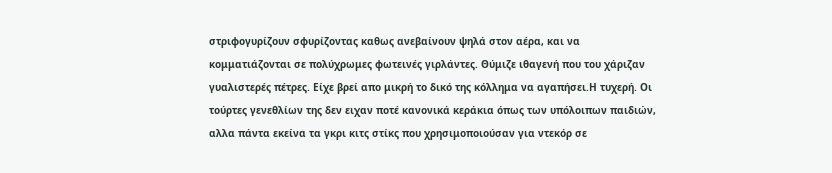στριφογυρίζουν σφυρίζοντας καθως ανεβαίνουν ψηλά στον αέρα, και να κομματιάζονται σε πολύχρωμες φωτεινές γιρλάντες. Θύμιζε ιθαγενή που του χάριζαν γυαλιστερές πέτρες. Είχε βρεί απο μικρή το δικό της κόλλημα να αγαπήσει.Η τυχερή. Οι τούρτες γενεθλίων της δεν ειχαν ποτέ κανονικά κεράκια όπως των υπόλοιπων παιδιών, αλλα πάντα εκείνα τα γκρι κιτς στίκς που χρησιμοποιούσαν για ντεκόρ σε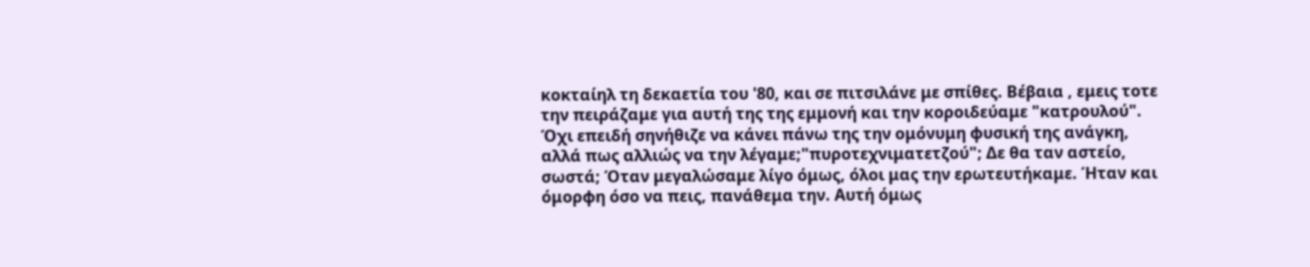κοκταίηλ τη δεκαετία του '80, και σε πιτσιλάνε με σπίθες. Βέβαια , εμεις τοτε την πειράζαμε για αυτή της της εμμονή και την κοροιδεύαμε "κατρουλού". Όχι επειδή σηνήθιζε να κάνει πάνω της την ομόνυμη φυσική της ανάγκη, αλλά πως αλλιώς να την λέγαμε;"πυροτεχνιματετζού"; Δε θα ταν αστείο, σωστά; Όταν μεγαλώσαμε λίγο όμως, όλοι μας την ερωτευτήκαμε. Ήταν και όμορφη όσο να πεις, πανάθεμα την. Αυτή όμως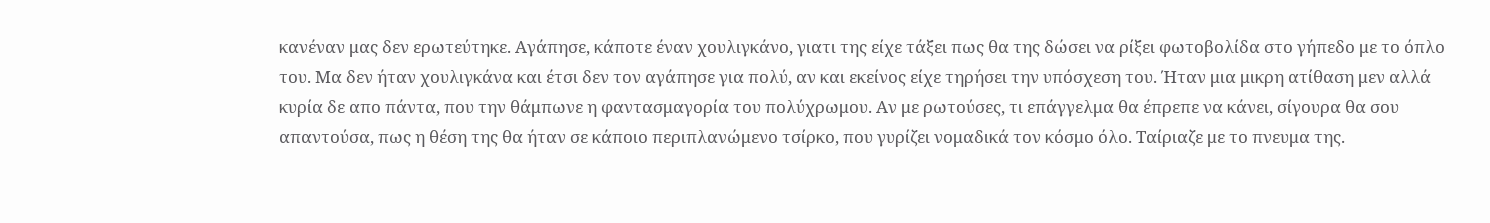κανέναν μας δεν ερωτεύτηκε. Αγάπησε, κάποτε έναν χουλιγκάνο, γιατι της είχε τάξει πως θα της δώσει να ρίξει φωτοβολίδα στο γήπεδο με το όπλο του. Μα δεν ήταν χουλιγκάνα και έτσι δεν τον αγάπησε για πολύ, αν και εκείνος είχε τηρήσει την υπόσχεση του. Ήταν μια μικρη ατίθαση μεν αλλά κυρία δε απο πάντα, που την θάμπωνε η φαντασμαγορία του πολύχρωμου. Αν με ρωτούσες, τι επάγγελμα θα έπρεπε να κάνει, σίγουρα θα σου απαντούσα, πως η θέση της θα ήταν σε κάποιο περιπλανώμενο τσίρκο, που γυρίζει νομαδικά τον κόσμο όλο. Ταίριαζε με το πνευμα της.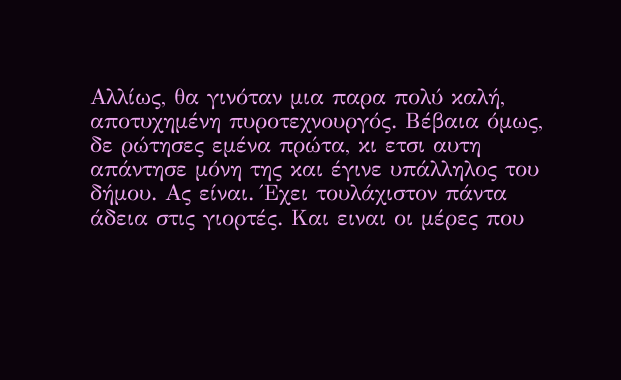Αλλίως, θα γινόταν μια παρα πολύ καλή, αποτυχημένη πυροτεχνουργός. Βέβαια όμως, δε ρώτησες εμένα πρώτα, κι ετσι αυτη απάντησε μόνη της και έγινε υπάλληλος του δήμου. Ας είναι. Έχει τουλάχιστον πάντα άδεια στις γιορτές. Και ειναι οι μέρες που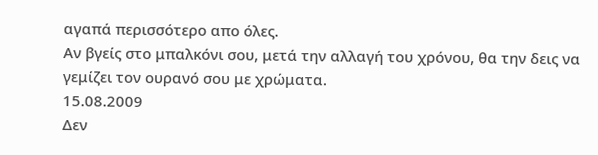αγαπά περισσότερο απο όλες.
Αν βγείς στο μπαλκόνι σου, μετά την αλλαγή του χρόνου, θα την δεις να γεμίζει τον ουρανό σου με χρώματα.
15.08.2009
Δεν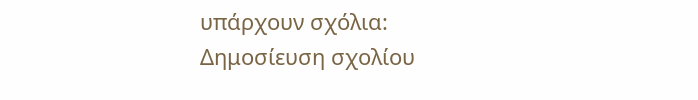υπάρχουν σχόλια:
Δημοσίευση σχολίου